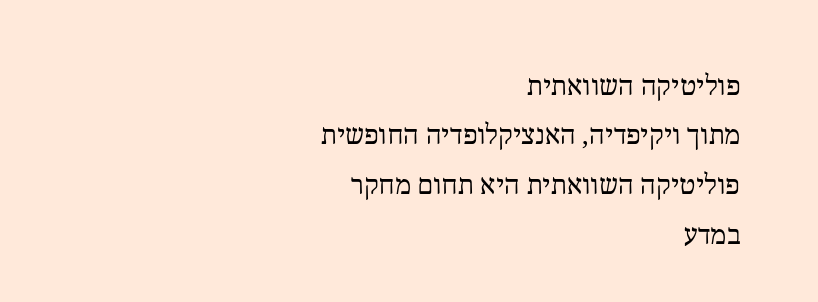פוליטיקה השוואתית
מתוך ויקיפדיה, האנציקלופדיה החופשית
פוליטיקה השוואתית היא תחום מחקר במדע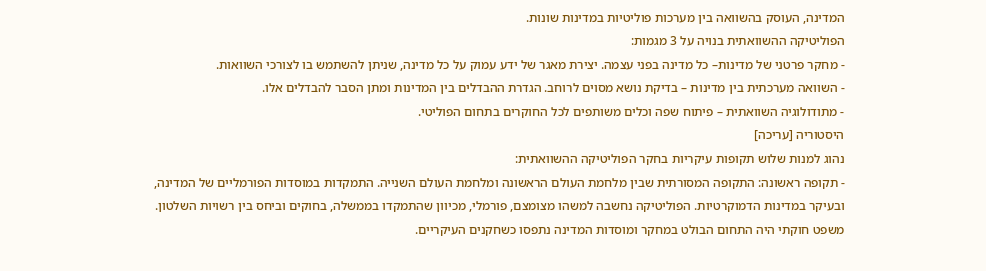המדינה, העוסק בהשוואה בין מערכות פוליטיות במדינות שונות.
הפוליטיקה ההשוואתית בנויה על 3 מגמות:
- מחקר פרטני של מדינות– כל מדינה בפני עצמה. יצירת מאגר של ידע עמוק על כל מדינה, שניתן להשתמש בו לצורכי השוואות.
- השוואה מערכתית בין מדינות – בדיקת נושא מסוים לרוחב. הגדרת ההבדלים בין המדינות ומתן הסבר להבדלים אלו.
- מתודולוגיה השוואתית – פיתוח שפה וכלים משותפים לכל החוקרים בתחום הפוליטי.
היסטוריה [עריכה]
נהוג למנות שלוש תקופות עיקריות בחקר הפוליטיקה ההשוואתית:
- תקופה ראשונה: התקופה המסורתית שבין מלחמת העולם הראשונה ומלחמת העולם השנייה. התמקדות במוסדות הפורמליים של המדינה, ובעיקר במדינות הדמוקרטיות. הפוליטיקה נחשבה למשהו מצומצם, פורמלי, מכיוון שהתמקדו בממשלה, בחוקים וביחס בין רשויות השלטון. משפט חוקתי היה התחום הבולט במחקר ומוסדות המדינה נתפסו כשחקנים העיקריים.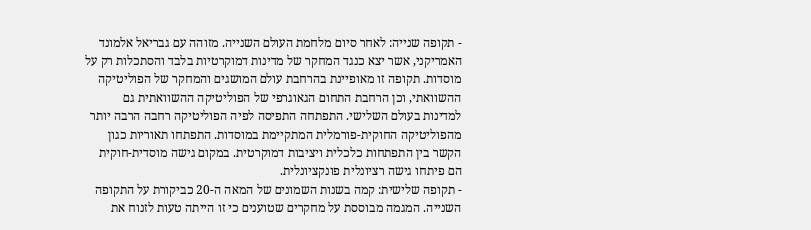- תקופה שנייה: לאחר סיום מלחמת העולם השנייה. מזוהה עם גבריאל אלמונד האמריקני, אשר יצא כנגד המחקר של מדינות דמוקרטיות בלבד והסתכלות רק על מוסדות. תקופה זו מאופיינת בהרחבת עולם המושגים והמחקר של הפוליטיקה ההשוואתי, וכן הרחבת התחום הגאוגרפי של הפוליטיקה ההשוואתית גם למדינות בעולם השלישי. התפתחה התפיסה לפיה הפוליטיקה רחבה הרבה יותר מהפוליטיקה החוקית-פורמלית המתקיימת במוסדות. התפתחו תאוריות כגון הקשר בין התפתחות כלכלית ויציבות דמוקרטית. במקום גישה מוסדית-חוקית הם פיתחו גישה רציונלית פונקציונלית.
- תקופה שלישית: קמה בשנות השמונים של המאה ה-20 כביקורת על התקופה השנייה. המגמה מבוססת על מחקרים שטוענים כי זו הייתה טעות לזנוח את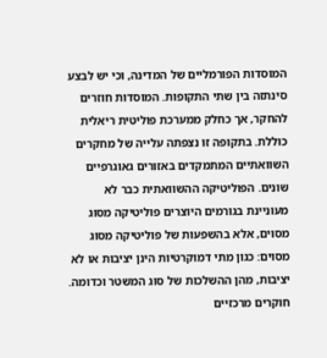המוסדות הפורמליים של המדינה, וכי יש לבצע סינתזה בין שתי התקופות. המוסדות חוזרים להחקר, אך כחלק ממערכת פוליטית ריאלית כוללת. בתקופה זו נצפתה עלייה של מחקרים השוואתיים המתמקדים באזורים גאוגרפיים שונים. הפוליטיקה ההשוואתית כבר לא מעוניינת בגורמים היוצרים פוליטיקה מסוג מסוים, אלא בהשפעות של פוליטיקה מסוג מסוים: כגון מתי דמוקרטיות הינן יציבות או לא יציבות, מהן ההשלכות של סוג המשטר וכדומה.
חוקרים מרכזיים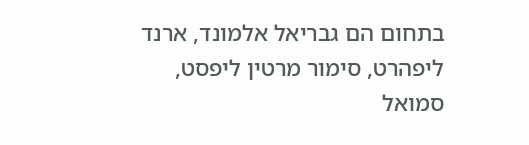בתחום הם גבריאל אלמונד, ארנד ליפהרט, סימור מרטין ליפסט, סמואל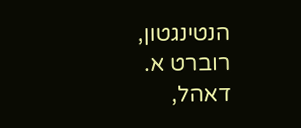הנטינגטון, רוברט א. דאהל,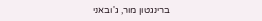ברינגטון מור, ג'ובאני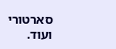סארטורי ועוד.